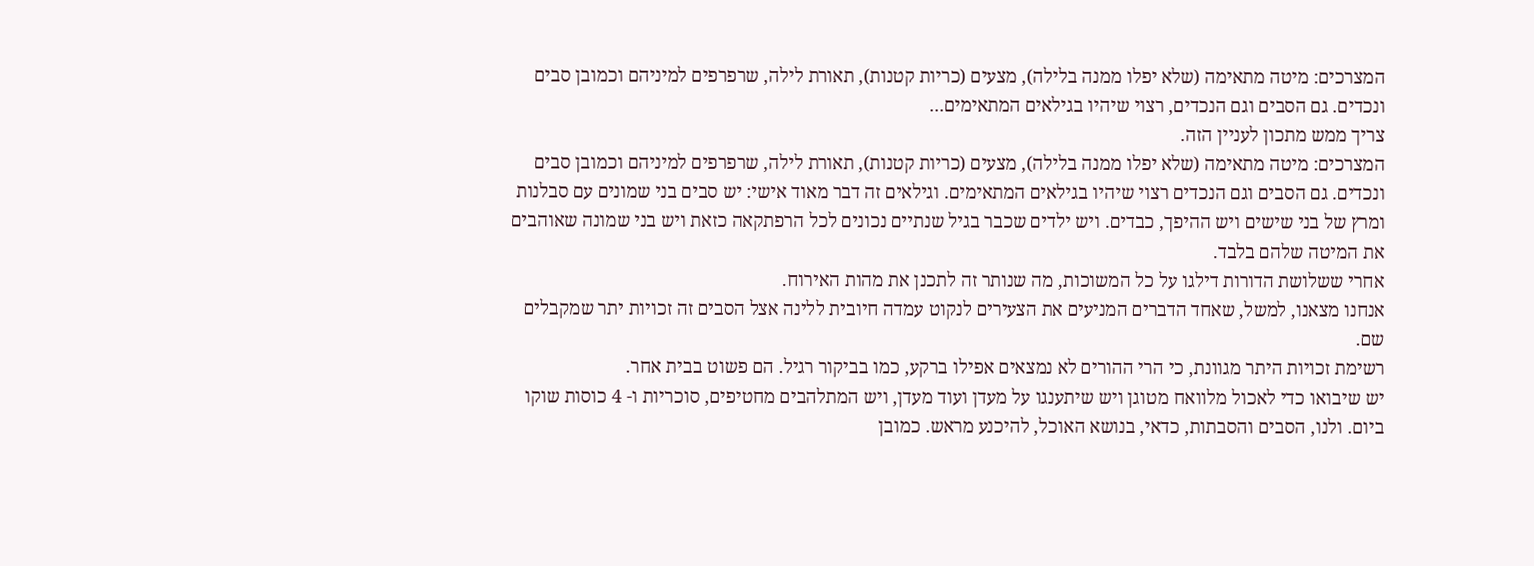המצרכים: מיטה מתאימה (שלא יפלו ממנה בלילה), מצעים (כריות קטנות), תאורת לילה, שרפרפים למיניהם וכמובן סבים ונכדים. גם הסבים וגם הנכדים, רצוי שיהיו בגילאים המתאימים...
צריך ממש מתכון לעניין הזה.
המצרכים: מיטה מתאימה (שלא יפלו ממנה בלילה), מצעים (כריות קטנות), תאורת לילה, שרפרפים למיניהם וכמובן סבים ונכדים. גם הסבים וגם הנכדים רצוי שיהיו בגילאים המתאימים. וגילאים זה דבר מאוד אישי: יש סבים בני שמונים עם סבלנות ומרץ של בני שישים ויש ההיפך, כבדים. ויש ילדים שכבר בגיל שנתיים נכונים לכל הרפתקאה כזאת ויש בני שמונה שאוהבים את המיטה שלהם בלבד.
אחרי ששלושת הדורות דילגו על כל המשוכות, מה שנותר זה לתכנן את מהות האירוח.
אנחנו מצאנו, למשל, שאחד הדברים המניעים את הצעירים לנקוט עמדה חיובית ללינה אצל הסבים זה זכויות יתר שמקבלים שם.
רשימת זכויות היתר מגוונת, כי הרי ההורים לא נמצאים אפילו ברקע, כמו בביקור רגיל. הם פשוט בבית אחר.
יש שיבואו כדי לאכול מלוואח מטוגן ויש שיתענגו על מעדן ועוד מעדן, ויש המתלהבים מחטיפים, סוכריות ו- 4 כוסות שוקו ביום. ולנו, הסבים והסבתות, כדאי, בנושא האוכל, להיכנע מראש. כמובן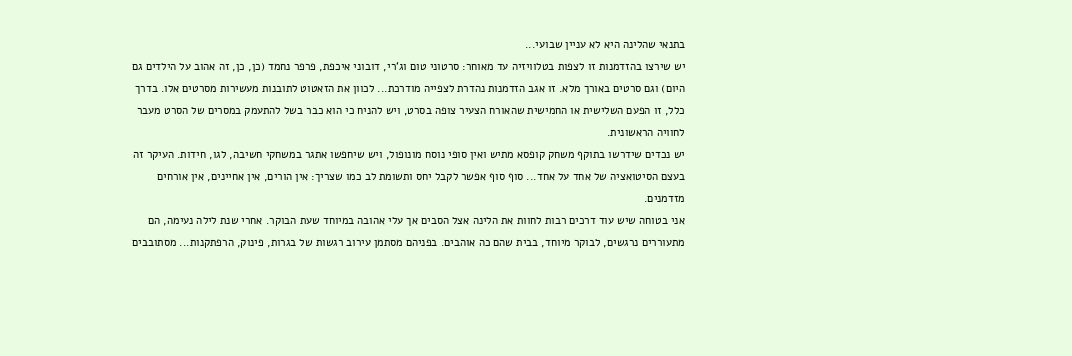בתנאי שהלינה היא לא עניין שבועי...
יש שירצו בהזדמנות זו לצפות בטלוויזיה עד מאוחר: סרטוני טום וג‘רי, דובוני איכפת, פרפר נחמד (כן, כן, זה אהוב על הילדים גם היום) וגם סרטים באורך מלא. זו אגב הזדמנות נהדרת לצפייה מודרכת... לכוון את הזאטוט לתובנות מעשירות מסרטים אלו. בדרך כלל, זו הפעם השלישית או החמישית שהאורח הצעיר צופה בסרט, ויש להניח כי הוא כבר בשל להתעמק במסרים של הסרט מעבר לחוויה הראשונית.
יש נכדים שידרשו בתוקף משחק קופסא מתיש ואין סופי נוסח מונופול, ויש שיחפשו אתגר במשחקי חשיבה, לגו, חידות. העיקר זה בעצם הסיטואציה של אחד על אחד... סוף סוף אפשר לקבל יחס ותשומת לב כמו שצריך: אין הורים, אין אחיינים, אין אורחים מזדמנים.
אני בטוחה שיש עוד דרכים רבות לחוות את הלינה אצל הסבים אך עלי אהובה במיוחד שעת הבוקר. אחרי שנת לילה נעימה, הם מתעוררים נרגשים, לבוקר מיוחד, בבית שהם כה אוהבים. בפניהם מסתמן עירוב רגשות של בגרות, פינוק, הרפתקנות... מסתובבים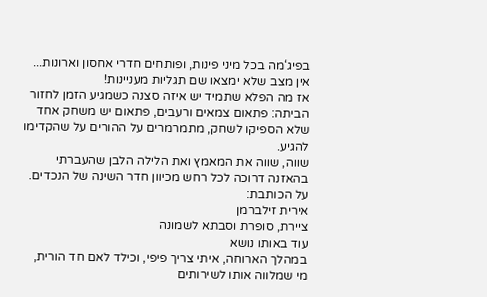בפיג‘מה בכל מיני פינות, ופותחים חדרי אחסון וארונות... אין מצב שלא ימצאו שם תגליות מעניינות!
אז מה הפלא שתמיד יש איזה סצנה כשמגיע הזמן לחזור הביתה: פתאום צמאים ורעבים, פתאום יש משחק אחד שלא הספיקו לשחק, מתמרמרים על ההורים על שהקדימו להגיע.
שווה, שווה את המאמץ ואת הלילה הלבן שהעברתי בהאזנה דרוכה לכל רחש מכיוון חדר השינה של הנכדים.
על הכותבת:
אירית זילברמן
ציירת, סופרת וסבתא לשמונה
עוד באותו נושא
במהלך הארוחה, איתי צריך פיפי, וכילד לאם חד הורית, מי שמלווה אותו לשירותים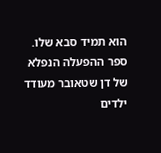הוא תמיד סבא שלו.
ספר ההפעלה הנפלא של דן שטאובר מעודד ילדים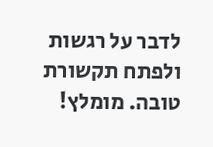לדבר על רגשות ולפתח תקשורת טובה. מומלץ!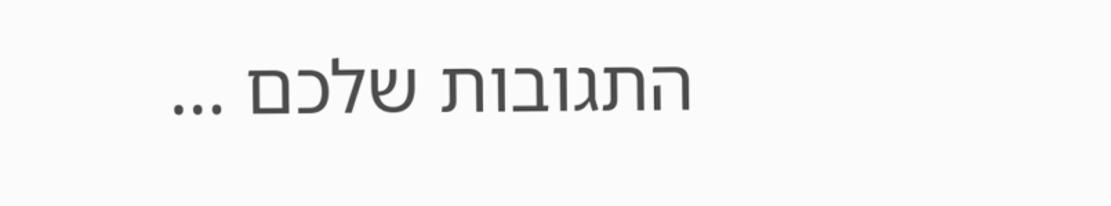התגובות שלכם ...